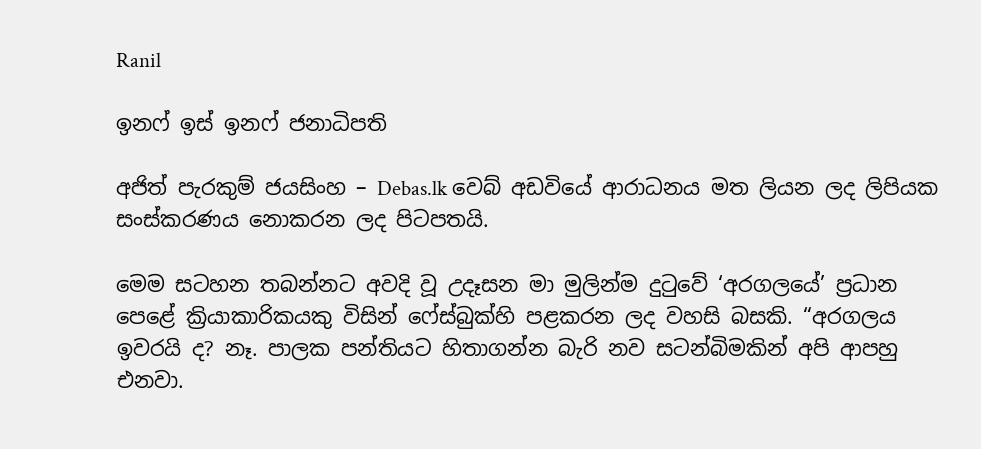Ranil

ඉනෆ් ඉස් ඉනෆ් ජනාධිපති

අජිත් පැරකුම් ජයසිංහ – Debas.lk වෙබ් අඩවියේ ආරාධනය මත ලියන ලද ලිපියක සංස්කරණය නොකරන ලද පිටපතයි.

මෙම සටහන තබන්නට අවදි වූ උදෑසන මා මුලින්ම දුටුවේ ‘අරගලයේ’ ප්‍රධාන පෙළේ ක්‍රියාකාරිකයකු විසින් ෆේස්බුක්හි පළකරන ලද වහසි බසකි. “අරගලය ඉවරයි ද? නෑ. පාලක පන්තියට හිතාගන්න බැරි නව සටන්බිමකින් අපි ආපහු එනවා.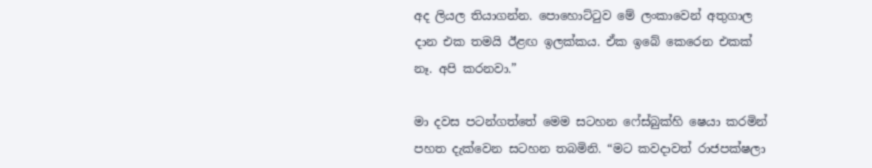අද ලියල තියාගන්න. පොහොට්ටුව මේ ලංකාවෙන් අතුගාල දාන එක තමයි ඊළඟ ඉලක්කය. ඒක ඉබේ කෙරෙන එකක් නෑ. අපි කරනවා.”

මා දවස පටන්ගත්තේ මෙම සටහන ෆේස්බුක්හි ෂෙයා කරමින් පහත දැක්වෙන සටහන තබමිනි. “මට කවදාවත් රාජපක්ෂලා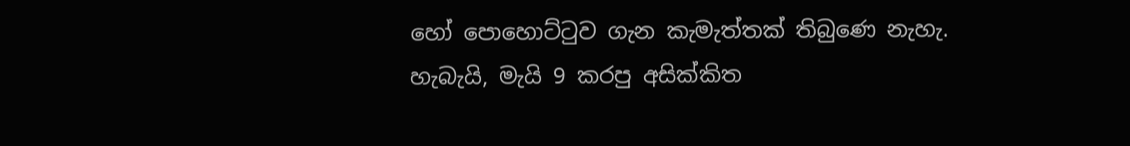හෝ පොහොට්ටුව ගැන කැමැත්තක් තිබුණෙ නැහැ. හැබැයි, මැයි 9 කරපු අසික්කිත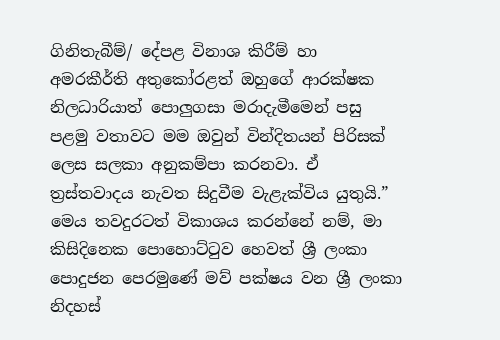ගිනිතැබීම්/ දේපළ විනාශ කිරීම් හා අමරකීර්ති අතුකෝරළත් ඔහුගේ ආරක්ෂක නිලධාරියාත් පොලුගසා මරාදැමීමෙන් පසු පළමු වතාවට මම ඔවුන් වින්දිතයන් පිරිසක් ලෙස සලකා අනුකම්පා කරනවා. ඒ ත්‍රස්තවාදය නැවත සිදුවීම වැළැක්විය යුතුයි.” මෙය තවදුරටත් විකාශය කරන්නේ නම්, මා කිසිදිනෙක පොහොට්ටුව හෙවත් ශ්‍රී ලංකා පොදුජන පෙරමුණේ මව් පක්ෂය වන ශ්‍රී ලංකා නිදහස්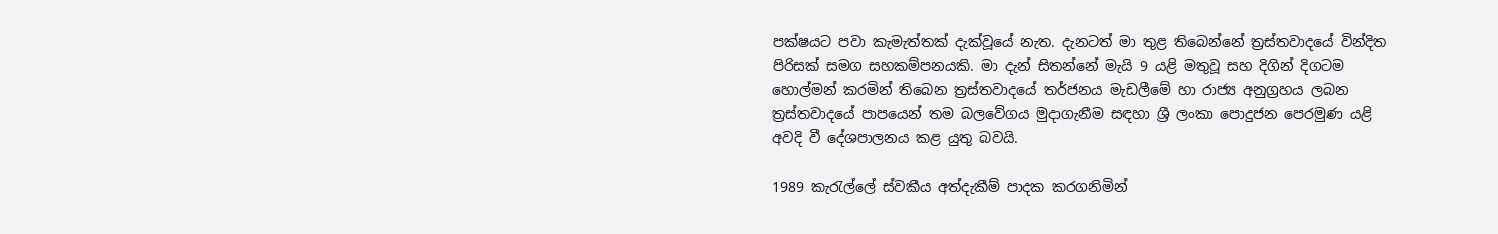පක්ෂයට පවා කැමැත්තක් දැක්වූයේ නැත. දැනටත් මා තුළ තිබෙන්නේ ත්‍රස්තවාදයේ වින්දිත පිරිසක් සමග සහකම්පනයකි. මා දැන් සිතන්නේ මැයි 9 යළි මතුවූ සහ දිගින් දිගටම හොල්මන් කරමින් තිබෙන ත්‍රස්තවාදයේ තර්ජනය මැඩලීමේ හා රාජ්‍ය අනුග්‍රහය ලබන ත්‍රස්තවාදයේ පාපයෙන් තම බලවේගය මුදාගැනීම සඳහා ශ්‍රී ලංකා පොදුජන පෙරමුණ යළි අවදි වී දේශපාලනය කළ යුතු බවයි.

1989 කැරැල්ලේ ස්වකීය අත්දැකීම් පාදක කරගනිමින්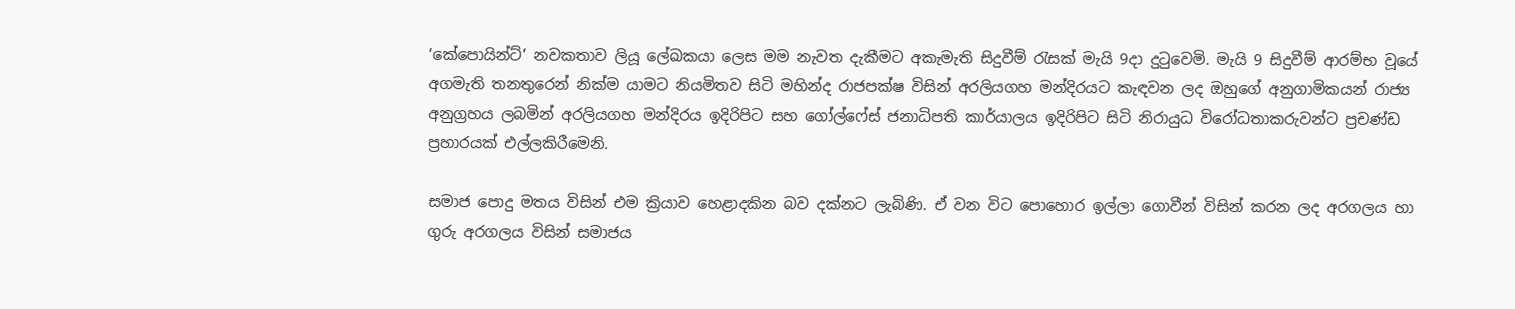‘කේපොයින්ට්’ නවකතාව ලියූ ලේඛකයා ලෙස මම නැවත දැකීමට අකැමැති සිදුවීම් රැසක් මැයි 9දා දුටුවෙමි. මැයි 9 සිදුවීම් ආරම්භ වූයේ අගමැති තනතුරෙන් නික්ම යාමට නියමිතව සිටි මහින්ද රාජපක්ෂ විසින් අරලියගහ මන්දිරයට කැඳවන ලද ඔහුගේ අනුගාමිකයන් රාජ්‍ය අනුග්‍රහය ලබමින් අරලියගහ මන්දිරය ඉදිරිපිට සහ ගෝල්ෆේස් ජනාධිපති කාර්යාලය ඉදිරිපිට සිටි නිරායුධ විරෝධතාකරුවන්ට ප්‍රචණ්ඩ ප්‍රහාරයක් එල්ලකිරීමෙනි.

සමාජ පොදු මතය විසින් එම ක්‍රියාව හෙළාදකින බව දක්නට ලැබිණි. ඒ වන විට පොහොර ඉල්ලා ගොවීන් විසින් කරන ලද අරගලය හා ගුරු අරගලය විසින් සමාජය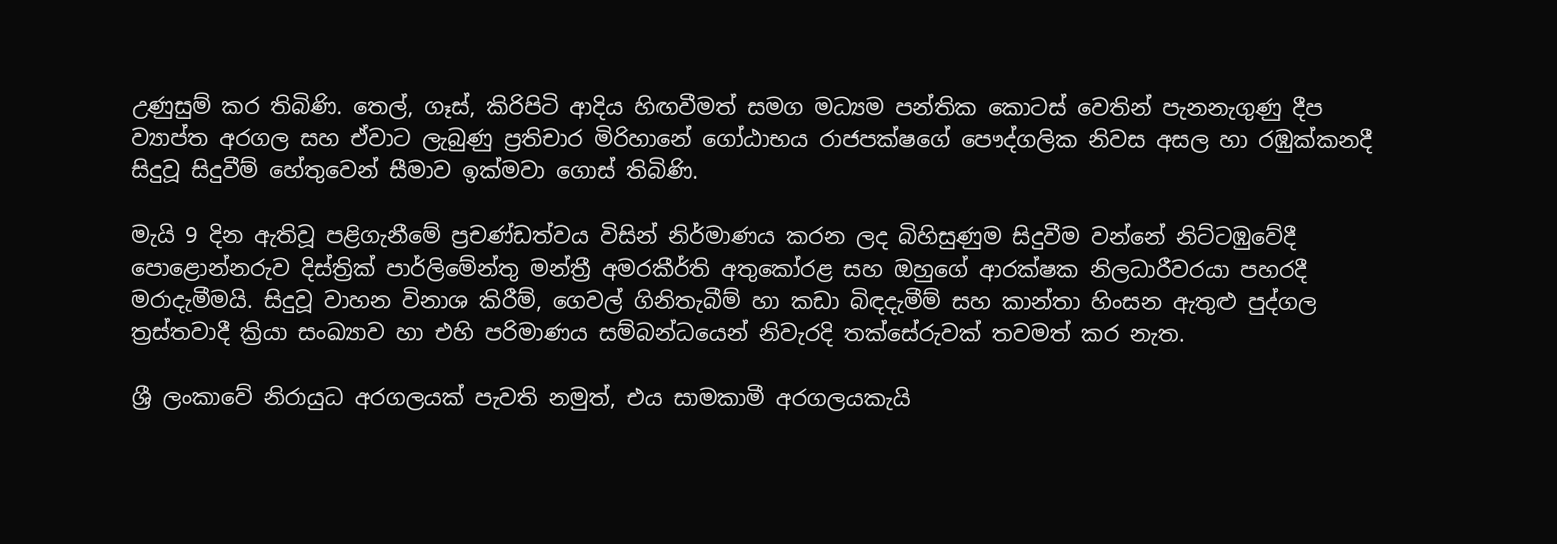උණුසුම් කර තිබිණි. තෙල්, ගෑස්, කිරිපිටි ආදිය හිඟවීමත් සමග මධ්‍යම පන්තික කොටස් වෙතින් පැනනැගුණු දීප ව්‍යාප්ත අරගල සහ ඒවාට ලැබුණු ප්‍රතිචාර මිරිහානේ ගෝඨාභය රාජපක්ෂගේ පෞද්ගලික නිවස අසල හා රඹුක්කනදී සිදුවූ සිදුවීම් හේතුවෙන් සීමාව ඉක්මවා ගොස් තිබිණි.

මැයි 9 දින ඇතිවූ පළිගැනීමේ ප්‍රචණ්ඩත්වය විසින් නිර්මාණය කරන ලද බිහිසුණුම සිදුවීම වන්නේ නිට්ටඹුවේදී පොළොන්නරුව දිස්ත්‍රික් පාර්ලිමේන්තු මන්ත්‍රී අමරකීර්ති අතුකෝරළ සහ ඔහුගේ ආරක්ෂක නිලධාරීවරයා පහරදී මරාදැමීමයි. සිදුවූ වාහන විනාශ කිරීම්, ගෙවල් ගිනිතැබීම් හා කඩා බිඳදැමීම් සහ කාන්තා හිංසන ඇතුළු පුද්ගල ත්‍රස්තවාදී ක්‍රියා සංඛ්‍යාව හා එහි පරිමාණය සම්බන්ධයෙන් නිවැරදි තක්සේරුවක් තවමත් කර නැත.

ශ්‍රී ලංකාවේ නිරායුධ අරගලයක් පැවති නමුත්, එය සාමකාමී අරගලයකැයි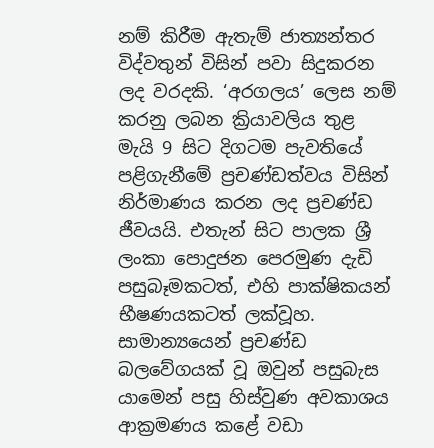නම් කිරීම ඇතැම් ජාත්‍යන්තර විද්වතුන් විසින් පවා සිදුකරන ලද වරදකි. ‘අරගලය’ ලෙස නම් කරනු ලබන ක්‍රියාවලිය තුළ මැයි 9 සිට දිගටම පැවතියේ පළිගැනීමේ ප්‍රචණ්ඩත්වය විසින් නිර්මාණය කරන ලද ප්‍රචණ්ඩ ජීවයයි. එතැන් සිට පාලක ශ්‍රී ලංකා පොදුජන පෙරමුණ දැඩි පසුබෑමකටත්, එහි පාක්ෂිකයන් භීෂණයකටත් ලක්වූහ. සාමාන්‍යයෙන් ප්‍රචණ්ඩ බලවේගයක් වූ ඔවුන් පසුබැස යාමෙන් පසු හිස්වුණ අවකාශය ආක්‍රමණය කළේ වඩා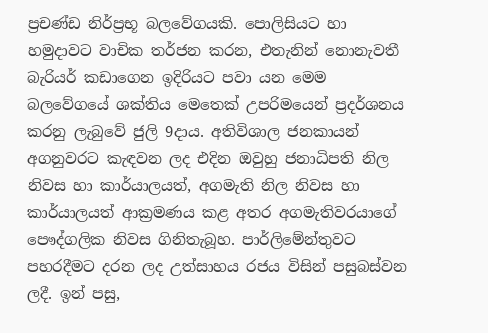ප්‍රචණ්ඩ නිර්ප්‍රභූ බලවේගයකි. පොලිසියට හා හමුදාවට වාචික තර්ජන කරන, එතැනින් නොනැවතී බැරියර් කඩාගෙන ඉදිරියට පවා යන මෙම බලවේගයේ ශක්තිය මෙතෙක් උපරිමයෙන් ප්‍රදර්ශනය කරනු ලැබුවේ ජුලි 9දාය. අතිවිශාල ජනකායන් අගනුවරට කැඳවන ලද එදින ඔවුහු ජනාධිපති නිල නිවස හා කාර්යාලයත්, අගමැති නිල නිවස හා කාර්යාලයත් ආක්‍රමණය කළ අතර අගමැතිවරයාගේ පෞද්ගලික නිවස ගිනිතැබූහ. පාර්ලිමේන්තුවට පහරදීමට දරන ලද උත්සාහය රජය විසින් පසුබස්වන ලදී. ඉන් පසු,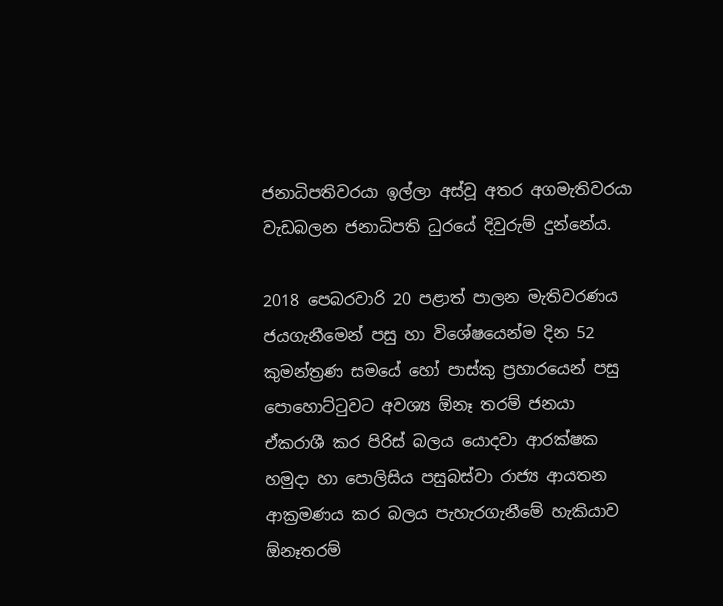ජනාධිපතිවරයා ඉල්ලා අස්වූ අතර අගමැතිවරයා වැඩබලන ජනාධිපති ධුරයේ දිවුරුම් දුන්නේය.

2018 පෙබරවාරි 20 පළාත් පාලන මැතිවරණය ජයගැනීමෙන් පසු හා විශේෂයෙන්ම දින 52 කුමන්ත්‍රණ සමයේ හෝ පාස්කු ප්‍රහාරයෙන් පසු පොහොට්ටුවට අවශ්‍ය ඕනෑ තරම් ජනයා ඒකරාශී කර පිරිස් බලය යොදවා ආරක්ෂක හමුදා හා පොලිසිය පසුබස්වා රාජ්‍ය ආයතන ආක්‍රමණය කර බලය පැහැරගැනීමේ හැකියාව ඕනෑතරම්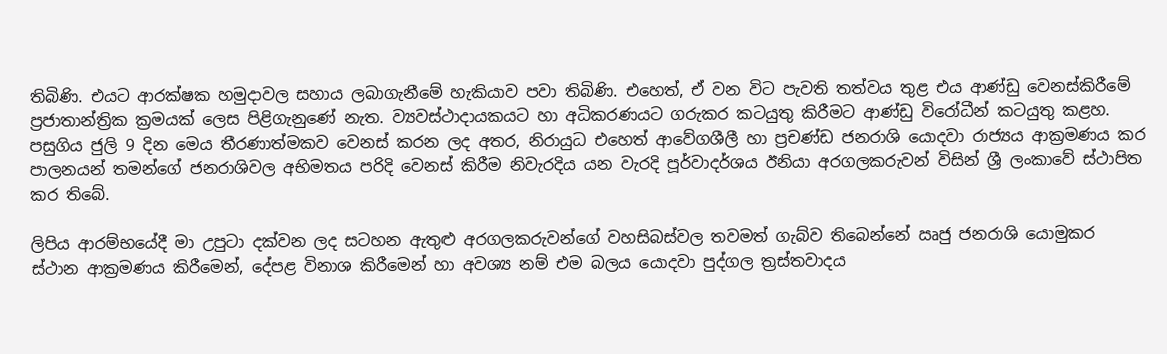තිබිණි. එයට ආරක්ෂක හමුදාවල සහාය ලබාගැනීමේ හැකියාව පවා තිබිණි. එහෙත්, ඒ වන විට පැවති තත්වය තුළ එය ආණ්ඩු වෙනස්කිරීමේ ප්‍රජාතාන්ත්‍රික ක්‍රමයක් ලෙස පිළිගැනුණේ නැත. ව්‍යවස්ථාදායකයට හා අධිකරණයට ගරුකර කටයුතු කිරීමට ආණ්ඩු විරෝධීන් කටයුතු කළහ. පසුගිය ජුලි 9 දින මෙය තීරණාත්මකව වෙනස් කරන ලද අතර, නිරායුධ එහෙත් ආවේගශීලී හා ප්‍රචණ්ඩ ජනරාශි යොදවා රාජ්‍යය ආක්‍රමණය කර පාලනයන් තමන්ගේ ජනරාශිවල අභිමතය පරිදි වෙනස් කිරීම නිවැරදිය යන වැරදි පූර්වාදර්ශය ඊනියා අරගලකරුවන් විසින් ශ්‍රී ලංකාවේ ස්ථාපිත කර තිබේ.

ලිපිය ආරම්භයේදී මා උපුටා දක්වන ලද සටහන ඇතුළු අරගලකරුවන්ගේ වහසිබස්වල තවමත් ගැබ්ව තිබෙන්නේ ඍජු ජනරාශි යොමුකර ස්ථාන ආක්‍රමණය කිරීමෙන්, දේපළ විනාශ කිරීමෙන් හා අවශ්‍ය නම් එම බලය යොදවා පුද්ගල ත්‍රස්තවාදය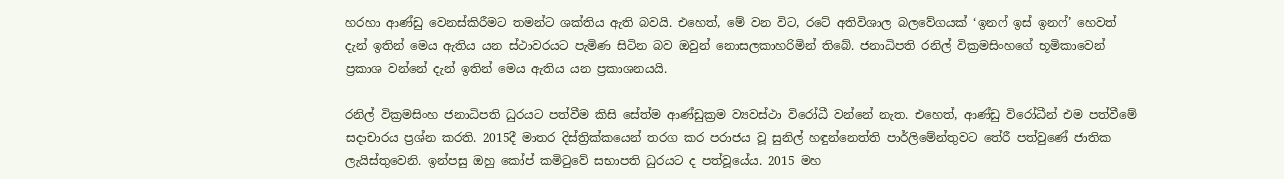හරහා ආණ්ඩු වෙනස්කිරීමට තමන්ට ශක්තිය ඇති බවයි. එහෙත්, මේ වන විට, රටේ අතිවිශාල බලවේගයක් ‘ඉනෆ් ඉස් ඉනෆ්’ හෙවත් දැන් ඉතින් මෙය ඇතිය යන ස්ථාවරයට පැමිණ සිටින බව ඔවුන් නොසලකාහරිමින් තිබේ. ජනාධිපති රනිල් වික්‍රමසිංහගේ භූමිකාවෙන් ප්‍රකාශ වන්නේ දැන් ඉතින් මෙය ඇතිය යන ප්‍රකාශනයයි.

රනිල් වික්‍රමසිංහ ජනාධිපති ධුරයට පත්වීම කිසි සේත්ම ආණ්ඩුක්‍රම ව්‍යවස්ථා විරෝධී වන්නේ නැත. එහෙත්, ආණ්ඩු විරෝධීන් එම පත්වීමේ සදාචාරය ප්‍රශ්න කරති. 2015දී මාතර දිස්ත්‍රික්කයෙන් තරග කර පරාජය වූ සුනිල් හඳුන්නෙත්ති පාර්ලිමේන්තුවට තේරී පත්වුණේ ජාතික ලැයිස්තුවෙනි. ඉන්පසු ඔහු කෝප් කමිටුවේ සභාපති ධුරයට ද පත්වූයේය. 2015 මහ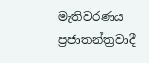මැතිවරණය ප්‍රජාතන්ත්‍රවාදී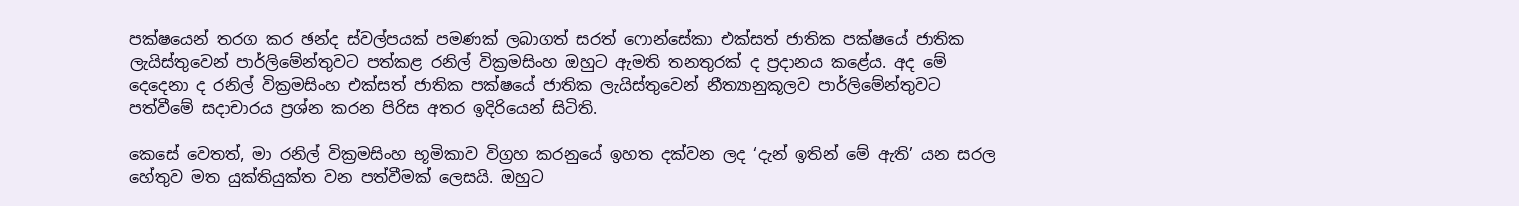පක්ෂයෙන් තරග කර ඡන්ද ස්වල්පයක් පමණක් ලබාගත් සරත් ෆොන්සේකා එක්සත් ජාතික පක්ෂයේ ජාතික ලැයිස්තුවෙන් පාර්ලිමේන්තුවට පත්කළ රනිල් වික්‍රමසිංහ ඔහුට ඇමති තනතුරක් ද ප්‍රදානය කළේය. අද මේ දෙදෙනා ද රනිල් වික්‍රමසිංහ එක්සත් ජාතික පක්ෂයේ ජාතික ලැයිස්තුවෙන් නීත්‍යානුකූලව පාර්ලිමේන්තුවට පත්වීමේ සදාචාරය ප්‍රශ්න කරන පිරිස අතර ඉදිරියෙන් සිටිති.

කෙසේ වෙතත්, මා රනිල් වික්‍රමසිංහ භූමිකාව විග්‍රහ කරනුයේ ඉහත දක්වන ලද ‘දැන් ඉතින් මේ ඇති’ යන සරල හේතුව මත යුක්තියුක්ත වන පත්වීමක් ලෙසයි. ඔහුට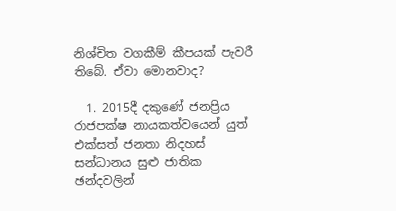නිශ්චිත වගකීම් කීපයක් පැවරී තිබේ. ඒවා මොනවාද?

  1. 2015දී දකුණේ ජනප්‍රිය රාජපක්ෂ නායකත්වයෙන් යුත් එක්සත් ජනතා නිදහස් සන්ධානය සුළු ජාතික ඡන්දවලින්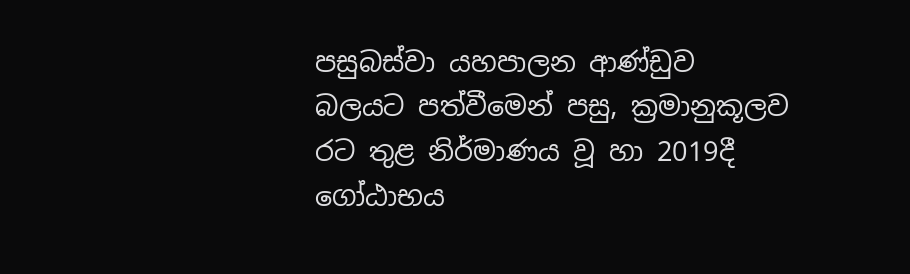පසුබස්වා යහපාලන ආණ්ඩුව බලයට පත්වීමෙන් පසු, ක්‍රමානුකූලව රට තුළ නිර්මාණය වූ හා 2019දී ගෝඨාභය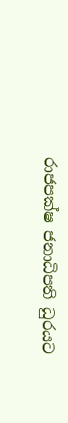රාජපක්ෂ ජනාධිපති ධුරයට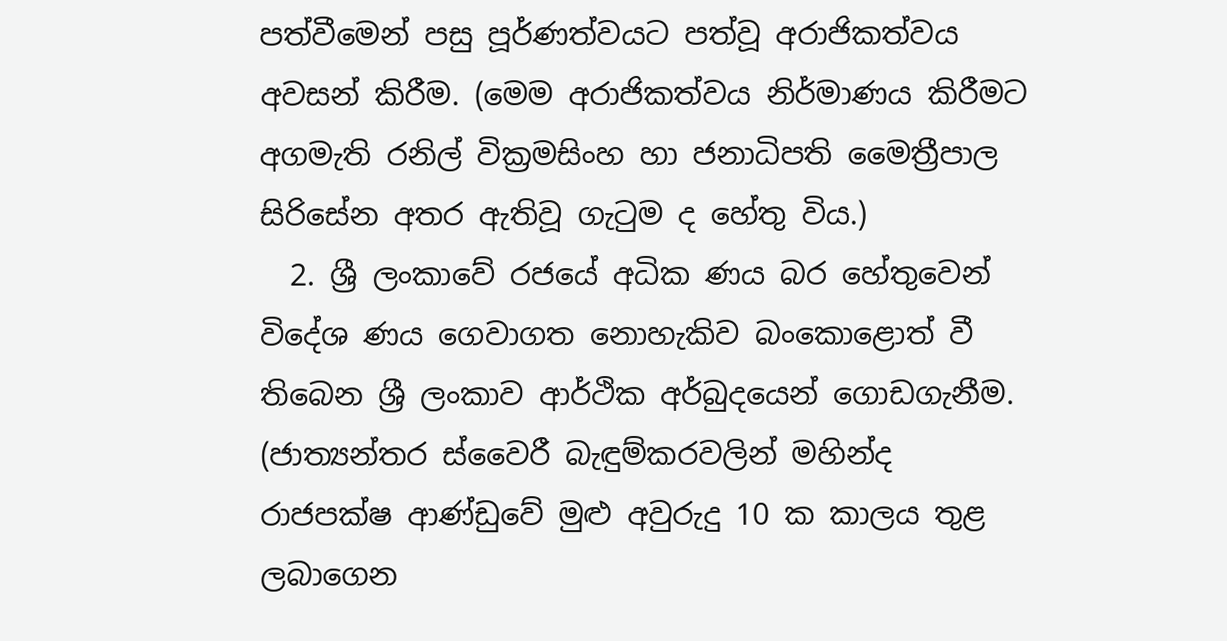පත්වීමෙන් පසු පූර්ණත්වයට පත්වූ අරාජිකත්වය අවසන් කිරීම. (මෙම අරාජිකත්වය නිර්මාණය කිරීමට අගමැති රනිල් වික්‍රමසිංහ හා ජනාධිපති මෛත්‍රීපාල සිරිසේන අතර ඇතිවූ ගැටුම ද හේතු විය.)
  2. ශ්‍රී ලංකාවේ රජයේ අධික ණය බර හේතුවෙන් විදේශ ණය ගෙවාගත නොහැකිව බංකොළොත් වී තිබෙන ශ්‍රී ලංකාව ආර්ථික අර්බුදයෙන් ගොඩගැනීම. (ජාත්‍යන්තර ස්වෛරී බැඳුම්කරවලින් මහින්ද රාජපක්ෂ ආණ්ඩුවේ මුළු අවුරුදු 10 ක කාලය තුළ ලබාගෙන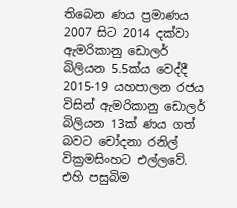තිබෙන ණය ප්‍රමාණය 2007 සිට 2014 දක්වා ඇමරිකානු ඩොලර් බිලියන 5.5ක්ය වෙද්දී 2015-19 යහපාලන රජය විසින් ඇමරිකානු ඩොලර් බිලියන 13ක් ණය ගත් බවට චෝදනා රනිල් වික්‍රමසිංහට එල්ලවේ. එහි පසුබිම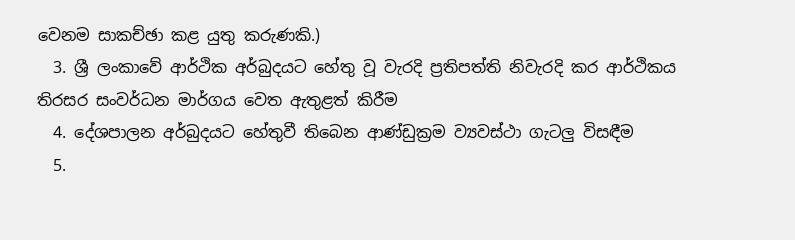වෙනම සාකච්ඡා කළ යුතු කරුණකි.)
  3. ශ්‍රී ලංකාවේ ආර්ථික අර්බුදයට හේතු වූ වැරදි ප්‍රතිපත්ති නිවැරදි කර ආර්ථිකය තිරසර සංවර්ධන මාර්ගය වෙත ඇතුළත් කිරීම
  4. දේශපාලන අර්බුදයට හේතුවී තිබෙන ආණ්ඩුක්‍රම ව්‍යවස්ථා ගැටලු විසඳීම
  5.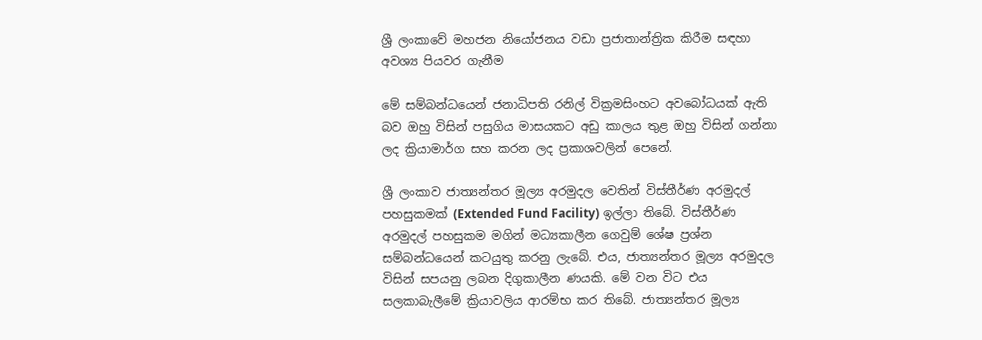ශ්‍රී ලංකාවේ මහජන නියෝජනය වඩා ප්‍රජාතාන්ත්‍රික කිරීම සඳහා අවශ්‍ය පියවර ගැනීම

මේ සම්බන්ධයෙන් ජනාධිපති රනිල් වික්‍රමසිංහට අවබෝධයක් ඇති බව ඔහු විසින් පසුගිය මාසයකට අඩු කාලය තුළ ඔහු විසින් ගන්නා ලද ක්‍රියාමාර්ග සහ කරන ලද ප්‍රකාශවලින් පෙනේ.

ශ්‍රී ලංකාව ජාත්‍යන්තර මූල්‍ය අරමුදල වෙතින් විස්තීර්ණ අරමුදල් පහසුකමක් (Extended Fund Facility) ඉල්ලා තිබේ. විස්තීර්ණ අරමුදල් පහසුකම මගින් මධ්‍යකාලීන ගෙවුම් ශේෂ ප්‍රශ්න සම්බන්ධයෙන් කටයුතු කරනු ලැබේ. එය, ජාත්‍යන්තර මූල්‍ය අරමුදල විසින් සපයනු ලබන දිගුකාලීන ණයකි. මේ වන විට එය සලකාබැලීමේ ක්‍රියාවලිය ආරම්භ කර තිබේ. ජාත්‍යන්තර මූල්‍ය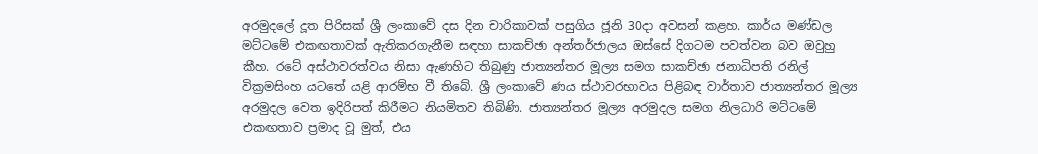අරමුදලේ දූත පිරිසක් ශ්‍රී ලංකාවේ දස දින චාරිකාවක් පසුගිය ජූනි 30දා අවසන් කළහ. කාර්ය මණ්ඩල මට්ටමේ එකඟතාවක් ඇතිකරගැනීම සඳහා සාකච්ඡා අන්තර්ජාලය ඔස්සේ දිගටම පවත්වන බව ඔවුහු කීහ. රටේ අස්ථාවරත්වය නිසා ඇණහිට තිබුණු ජාත්‍යන්තර මූල්‍ය සමග සාකච්ඡා ජනාධිපති රනිල් වික්‍රමසිංහ යටතේ යළි ආරම්භ වී තිබේ. ශ්‍රී ලංකාවේ ණය ස්ථාවරභාවය පිළිබඳ වාර්තාව ජාත්‍යන්තර මූල්‍ය අරමුදල වෙත ඉදිරිපත් කිරීමට නියමිතව තිබිණි. ජාත්‍යන්තර මූල්‍ය අරමුදල සමග නිලධාරි මට්ටමේ එකඟතාව ප්‍රමාද වූ මුත්, එය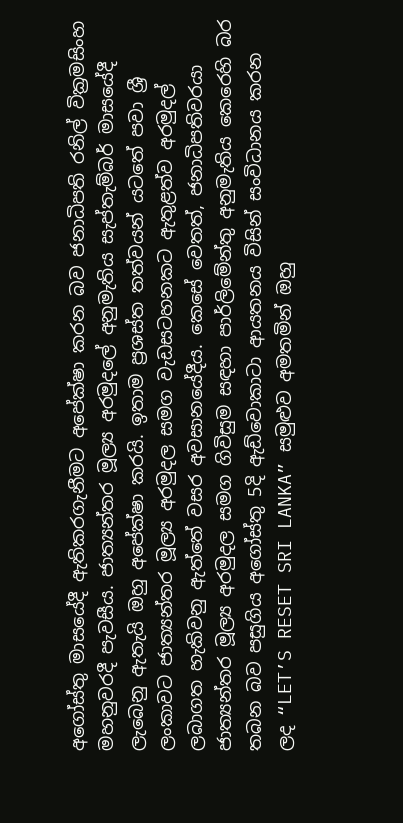අගෝස්තු මාසයේදී ඇතිකරගැනීමට අපේක්ෂා කරන බව ජනාධිපති රනිල් වික්‍රමසිංහ මහනුවරදී පැවසීය. ජාත්‍යන්තර මූල්‍ය අරමුදලේ අනුමැතිය සැප්තැම්බර් මාසයේදී ලැබෙනු ඇතැයි ඔහු අපේක්ෂා කරයි. ඉතාම ප්‍රශස්ත තත්වයන් යටතේ පවා ශ්‍රී ලංකාවට ජාත්‍යන්තර මූල්‍ය අරමුදල සමග වැඩසටහනකට ඇතුළත්ව අරමුදල් ලබාගත හැකිවනු ඇත්තේ වසර අවසානයේදීය. කෙසේ වෙතත්, ජනාධිපතිවරයා ජාත්‍යන්තර මූල්‍ය අරමුදල සමග ගිවිසුම සඳහා පාර්ලිමේන්තු අනුමැතිය කෙරෙහි බර තබන බව පසුගිය අගෝස්තු 5දි ඇඩ්වොකාටා ආයතනය විසින් සංවිධානය කරන ලද “LET’S RESET SRI LANKA” සමුළුව අමතමින් ඔහු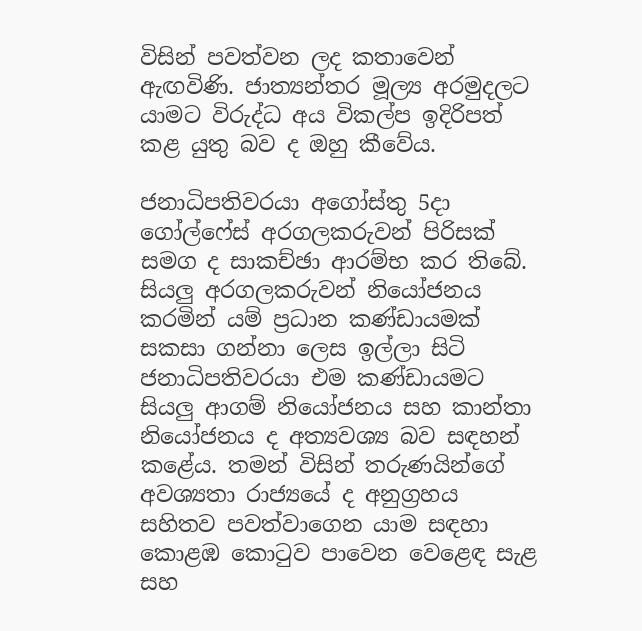විසින් පවත්වන ලද කතාවෙන් ඇඟවිණි. ජාත්‍යන්තර මූල්‍ය අරමුදලට යාමට විරුද්ධ අය විකල්ප ඉදිරිපත් කළ යුතු බව ද ඔහු කීවේය.

ජනාධිපතිවරයා අගෝස්තු 5දා ගෝල්ෆේස් අරගලකරුවන් පිරිසක් සමග ද සාකච්ඡා ආරම්භ කර තිබේ. සියලු අරගලකරුවන් නියෝජනය කරමින් යම් ප්‍රධාන කණ්ඩායමක් සකසා ගන්නා ලෙස ඉල්ලා සිටි ජනාධිපතිවරයා එම කණ්ඩායමට සියලු ආගම් නියෝජනය සහ කාන්තා නියෝජනය ද අත්‍යවශ්‍ය බව සඳහන් කළේය. තමන් විසින් තරුණයින්ගේ අවශ්‍යතා රාජ්‍යයේ ද අනුග්‍රහය සහිතව පවත්වාගෙන යාම සඳහා කොළඹ කොටුව පාවෙන වෙළෙඳ සැළ සහ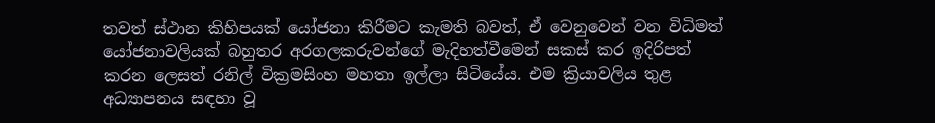තවත් ස්ථාන කිහිපයක් යෝජනා කිරීමට කැමති බවත්, ඒ වෙනුවෙන් වන විධිමත් යෝජනාවලියක් බහුතර අරගලකරුවන්ගේ මැදිහත්වීමෙන් සකස් කර ඉදිරිපත් කරන ලෙසත් රනිල් වික්‍රමසිංහ මහතා ඉල්ලා සිටියේය. එම ක්‍රියාවලිය තුළ අධ්‍යාපනය සඳහා වූ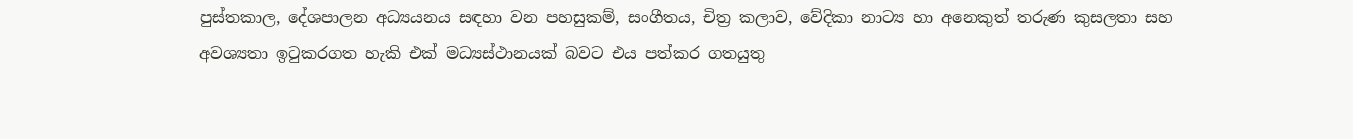පුස්තකාල, දේශපාලන අධ්‍යයනය සඳහා වන පහසුකම්, සංගීතය, චිත්‍ර කලාව, වේදිකා නාට්‍ය හා අනෙකුත් තරුණ කුසලතා සහ අවශ්‍යතා ඉටුකරගත හැකි එක් මධ්‍යස්ථානයක් බවට එය පත්කර ගතයුතු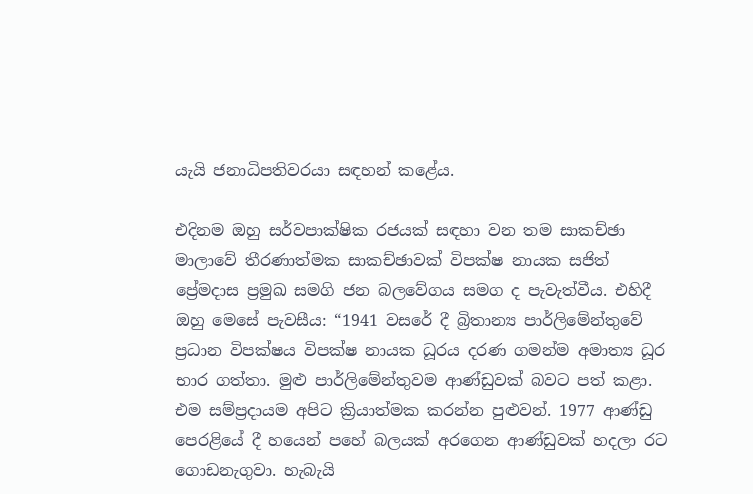යැයි ජනාධිපතිවරයා සඳහන් කළේය.

එදිනම ඔහු සර්වපාක්ෂික රජයක් සඳහා වන තම සාකච්ඡා මාලාවේ තීරණාත්මක සාකච්ඡාවක් විපක්ෂ නායක සජිත් ප්‍රේමදාස ප්‍රමුඛ සමගි ජන බලවේගය සමග ද පැවැත්වීය. එහිදී ඔහු මෙසේ පැවසීය: “1941 වසරේ දී බ්‍රිතාන්‍ය පාර්ලිමේන්තුවේ ප්‍රධාන විපක්ෂය විපක්ෂ නායක ධූරය දරණ ගමන්ම අමාත්‍ය ධූර භාර ගත්තා. මුළු පාර්ලිමේන්තුවම ආණ්ඩුවක් බවට පත් කළා. එම සම්ප්‍රදායම අපිට ක්‍රියාත්මක කරන්න පුළුවන්. 1977 ආණ්ඩු පෙරළියේ දී හයෙන් පහේ බලයක් අරගෙන ආණ්ඩුවක් හදලා රට ගොඩනැගුවා. හැබැයි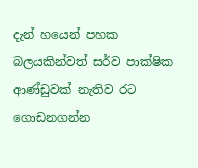දැන් හයෙන් පහක බලයකින්වත් සර්ව පාක්ෂික ආණ්ඩුවක් නැතිව රට ගොඩනගන්න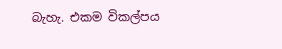බැහැ. එකම විකල්පය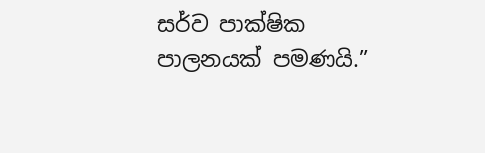සර්ව පාක්ෂික පාලනයක් පමණයි.”